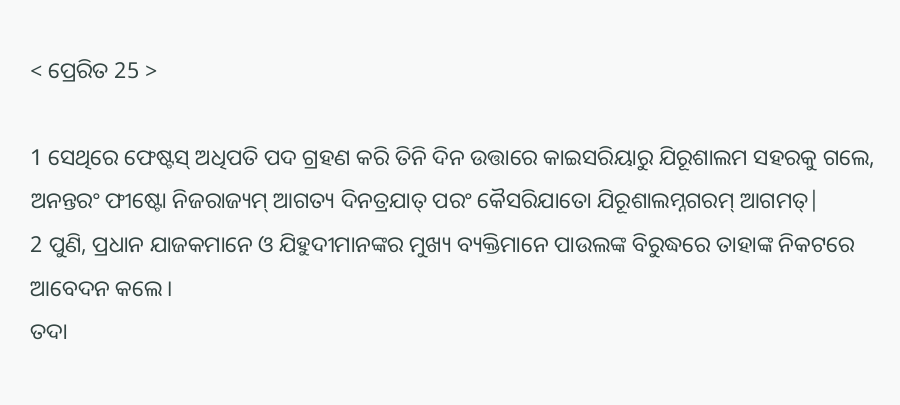< ପ୍ରେରିତ 25 >

1 ସେଥିରେ ଫେଷ୍ଟସ୍ ଅଧିପତି ପଦ ଗ୍ରହଣ କରି ତିନି ଦିନ ଉତ୍ତାରେ କାଇସରିୟାରୁ ଯିରୂଶାଲମ ସହରକୁ ଗଲେ,
ଅନନ୍ତରଂ ଫୀଷ୍ଟୋ ନିଜରାଜ୍ୟମ୍ ଆଗତ୍ୟ ଦିନତ୍ରଯାତ୍ ପରଂ କୈସରିଯାତୋ ଯିରୂଶାଲମ୍ନଗରମ୍ ଆଗମତ୍|
2 ପୁଣି, ପ୍ରଧାନ ଯାଜକମାନେ ଓ ଯିହୁଦୀମାନଙ୍କର ମୁଖ୍ୟ ବ୍ୟକ୍ତିମାନେ ପାଉଲଙ୍କ ବିରୁଦ୍ଧରେ ତାହାଙ୍କ ନିକଟରେ ଆବେଦନ କଲେ।
ତଦା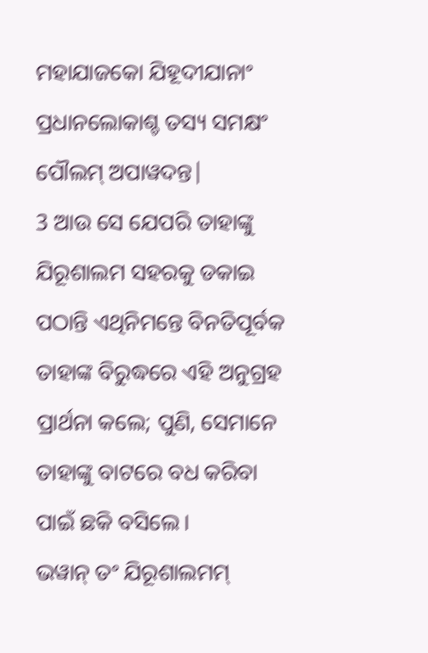ମହାଯାଜକୋ ଯିହୂଦୀଯାନାଂ ପ୍ରଧାନଲୋକାଶ୍ଚ ତସ୍ୟ ସମକ୍ଷଂ ପୌଲମ୍ ଅପାୱଦନ୍ତ|
3 ଆଉ ସେ ଯେପରି ତାହାଙ୍କୁ ଯିରୂଶାଲମ ସହରକୁ ଡକାଇ ପଠାନ୍ତି ଏଥିନିମନ୍ତେ ବିନତିପୂର୍ବକ ତାହାଙ୍କ ବିରୁଦ୍ଧରେ ଏହି ଅନୁଗ୍ରହ ପ୍ରାର୍ଥନା କଲେ; ପୁଣି, ସେମାନେ ତାହାଙ୍କୁ ବାଟରେ ବଧ କରିବା ପାଇଁ ଛକି ବସିଲେ।
ଭୱାନ୍ ତଂ ଯିରୂଶାଲମମ୍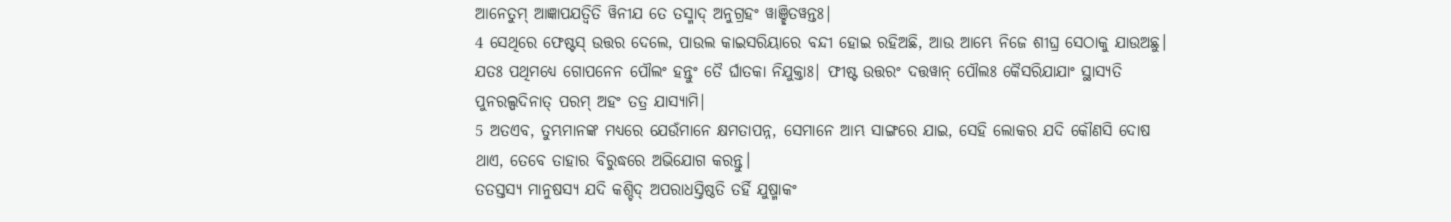ଆନେତୁମ୍ ଆଜ୍ଞାପଯତ୍ୱିତି ୱିନୀଯ ତେ ତସ୍ମାଦ୍ ଅନୁଗ୍ରହଂ ୱାଞ୍ଛିତୱନ୍ତଃ|
4 ସେଥିରେ ଫେଷ୍ଟସ୍ ଉତ୍ତର ଦେଲେ, ପାଉଲ କାଇସରିୟାରେ ବନ୍ଦୀ ହୋଇ ରହିଅଛି, ଆଉ ଆମ୍ଭେ ନିଜେ ଶୀଘ୍ର ସେଠାକୁ ଯାଉଅଛୁ।
ଯତଃ ପଥିମଧ୍ୟେ ଗୋପନେନ ପୌଲଂ ହନ୍ତୁଂ ତୈ ର୍ଘାତକା ନିଯୁକ୍ତାଃ| ଫୀଷ୍ଟ ଉତ୍ତରଂ ଦତ୍ତୱାନ୍ ପୌଲଃ କୈସରିଯାଯାଂ ସ୍ଥାସ୍ୟତି ପୁନରଲ୍ପଦିନାତ୍ ପରମ୍ ଅହଂ ତତ୍ର ଯାସ୍ୟାମି|
5 ଅତଏବ, ତୁମ୍ଭମାନଙ୍କ ମଧ୍ୟରେ ଯେଉଁମାନେ କ୍ଷମତାପନ୍ନ, ସେମାନେ ଆମ୍ଭ ସାଙ୍ଗରେ ଯାଇ, ସେହି ଲୋକର ଯଦି କୌଣସି ଦୋଷ ଥାଏ, ତେବେ ତାହାର ବିରୁଦ୍ଧରେ ଅଭିଯୋଗ କରନ୍ତୁ।
ତତସ୍ତସ୍ୟ ମାନୁଷସ୍ୟ ଯଦି କଶ୍ଚିଦ୍ ଅପରାଧସ୍ତିଷ୍ଠତି ତର୍ହି ଯୁଷ୍ମାକଂ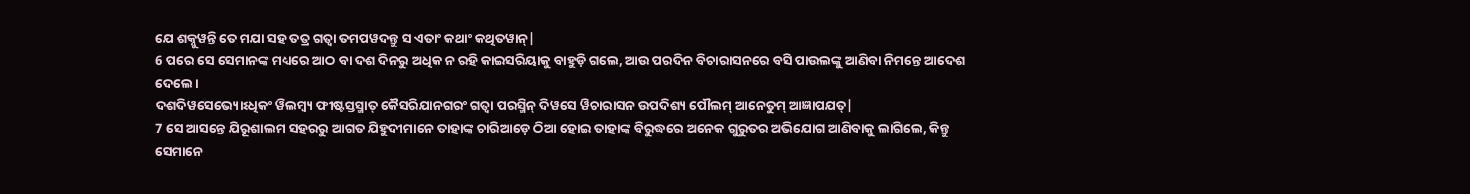ଯେ ଶକ୍ନୁୱନ୍ତି ତେ ମଯା ସହ ତତ୍ର ଗତ୍ୱା ତମପୱଦନ୍ତୁ ସ ଏତାଂ କଥାଂ କଥିତୱାନ୍|
6 ପରେ ସେ ସେମାନଙ୍କ ମଧ୍ୟରେ ଆଠ ବା ଦଶ ଦିନରୁ ଅଧିକ ନ ରହି କାଇସରିୟାକୁ ବାହୁଡ଼ି ଗଲେ, ଆଉ ପରଦିନ ବିଚାରାସନରେ ବସି ପାଉଲଙ୍କୁ ଆଣିବା ନିମନ୍ତେ ଆଦେଶ ଦେଲେ।
ଦଶଦିୱସେଭ୍ୟୋଽଧିକଂ ୱିଲମ୍ବ୍ୟ ଫୀଷ୍ଟସ୍ତସ୍ମାତ୍ କୈସରିଯାନଗରଂ ଗତ୍ୱା ପରସ୍ମିନ୍ ଦିୱସେ ୱିଚାରାସନ ଉପଦିଶ୍ୟ ପୌଲମ୍ ଆନେତୁମ୍ ଆଜ୍ଞାପଯତ୍|
7 ସେ ଆସନ୍ତେ ଯିରୂଶାଲମ ସହରରୁ ଆଗତ ଯିହୁଦୀମାନେ ତାହାଙ୍କ ଚାରିଆଡ଼େ ଠିଆ ହୋଇ ତାହାଙ୍କ ବିରୁଦ୍ଧରେ ଅନେକ ଗୁରୁତର ଅଭିଯୋଗ ଆଣିବାକୁ ଲାଗିଲେ, କିନ୍ତୁ ସେମାନେ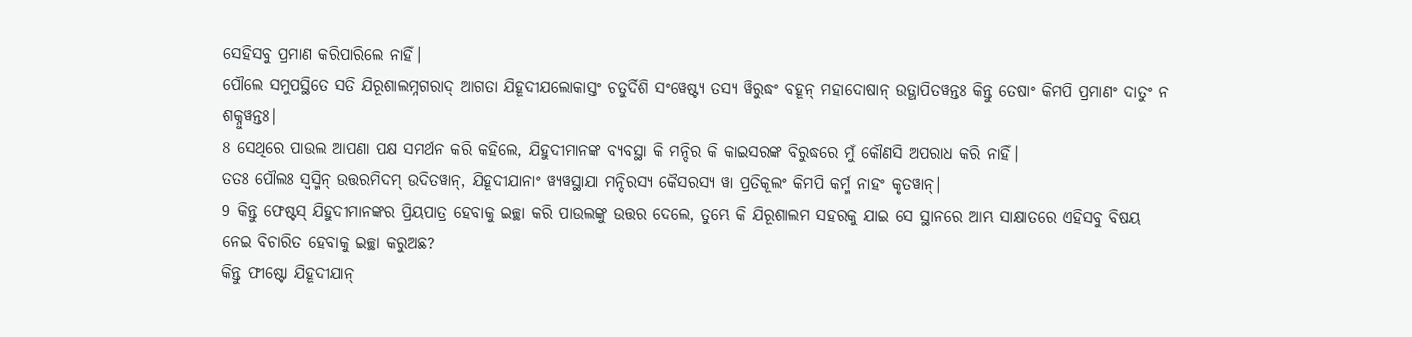ସେହିସବୁ ପ୍ରମାଣ କରିପାରିଲେ ନାହିଁ।
ପୌଲେ ସମୁପସ୍ଥିତେ ସତି ଯିରୂଶାଲମ୍ନଗରାଦ୍ ଆଗତା ଯିହୂଦୀଯଲୋକାସ୍ତଂ ଚତୁର୍ଦିଶି ସଂୱେଷ୍ଟ୍ୟ ତସ୍ୟ ୱିରୁଦ୍ଧଂ ବହୂନ୍ ମହାଦୋଷାନ୍ ଉତ୍ଥାପିତୱନ୍ତଃ କିନ୍ତୁ ତେଷାଂ କିମପି ପ୍ରମାଣଂ ଦାତୁଂ ନ ଶକ୍ନୁୱନ୍ତଃ|
8 ସେଥିରେ ପାଉଲ ଆପଣା ପକ୍ଷ ସମର୍ଥନ କରି କହିଲେ, ଯିହୁଦୀମାନଙ୍କ ବ୍ୟବସ୍ଥା କି ମନ୍ଦିର କି କାଇସରଙ୍କ ବିରୁଦ୍ଧରେ ମୁଁ କୌଣସି ଅପରାଧ କରି ନାହିଁ।
ତତଃ ପୌଲଃ ସ୍ୱସ୍ମିନ୍ ଉତ୍ତରମିଦମ୍ ଉଦିତୱାନ୍, ଯିହୂଦୀଯାନାଂ ୱ୍ୟୱସ୍ଥାଯା ମନ୍ଦିରସ୍ୟ କୈସରସ୍ୟ ୱା ପ୍ରତିକୂଲଂ କିମପି କର୍ମ୍ମ ନାହଂ କୃତୱାନ୍|
9 କିନ୍ତୁ ଫେଷ୍ଟସ୍ ଯିହୁଦୀମାନଙ୍କର ପ୍ରିୟପାତ୍ର ହେବାକୁ ଇଚ୍ଛା କରି ପାଉଲଙ୍କୁ ଉତ୍ତର ଦେଲେ, ତୁମ୍ଭେ କି ଯିରୂଶାଲମ ସହରକୁ ଯାଇ ସେ ସ୍ଥାନରେ ଆମ୍ଭ ସାକ୍ଷାତରେ ଏହିସବୁ ବିଷୟ ନେଇ ବିଚାରିତ ହେବାକୁ ଇଚ୍ଛା କରୁଅଛ?
କିନ୍ତୁ ଫୀଷ୍ଟୋ ଯିହୂଦୀଯାନ୍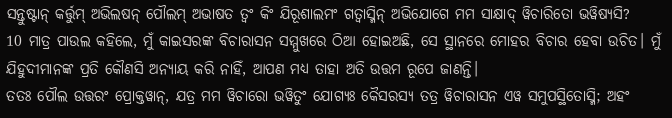ସନ୍ତୁଷ୍ଟାନ୍ କର୍ତ୍ତୁମ୍ ଅଭିଲଷନ୍ ପୌଲମ୍ ଅଭାଷତ ତ୍ୱଂ କିଂ ଯିରୂଶାଲମଂ ଗତ୍ୱାସ୍ମିନ୍ ଅଭିଯୋଗେ ମମ ସାକ୍ଷାଦ୍ ୱିଚାରିତୋ ଭୱିଷ୍ୟସି?
10 ମାତ୍ର ପାଉଲ କହିଲେ, ମୁଁ କାଇସରଙ୍କ ବିଚାରାସନ ସମ୍ମୁଖରେ ଠିଆ ହୋଇଅଛି, ସେ ସ୍ଥାନରେ ମୋହର ବିଚାର ହେବା ଉଚିତ। ମୁଁ ଯିହୁଦୀମାନଙ୍କ ପ୍ରତି କୌଣସି ଅନ୍ୟାୟ କରି ନାହିଁ, ଆପଣ ମଧ୍ୟ ତାହା ଅତି ଉତ୍ତମ ରୂପେ ଜାଣନ୍ତି।
ତତଃ ପୌଲ ଉତ୍ତରଂ ପ୍ରୋକ୍ତୱାନ୍, ଯତ୍ର ମମ ୱିଚାରୋ ଭୱିତୁଂ ଯୋଗ୍ୟଃ କୈସରସ୍ୟ ତତ୍ର ୱିଚାରାସନ ଏୱ ସମୁପସ୍ଥିତୋସ୍ମି; ଅହଂ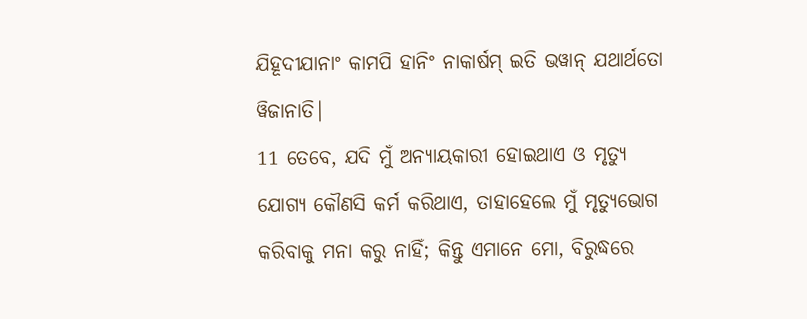ଯିହୂଦୀଯାନାଂ କାମପି ହାନିଂ ନାକାର୍ଷମ୍ ଇତି ଭୱାନ୍ ଯଥାର୍ଥତୋ ୱିଜାନାତି|
11 ତେବେ, ଯଦି ମୁଁ ଅନ୍ୟାୟକାରୀ ହୋଇଥାଏ ଓ ମୃତ୍ୟୁ ଯୋଗ୍ୟ କୌଣସି କର୍ମ କରିଥାଏ, ତାହାହେଲେ ମୁଁ ମୃତ୍ୟୁଭୋଗ କରିବାକୁ ମନା କରୁ ନାହିଁ; କିନ୍ତୁ ଏମାନେ ମୋ, ବିରୁଦ୍ଧରେ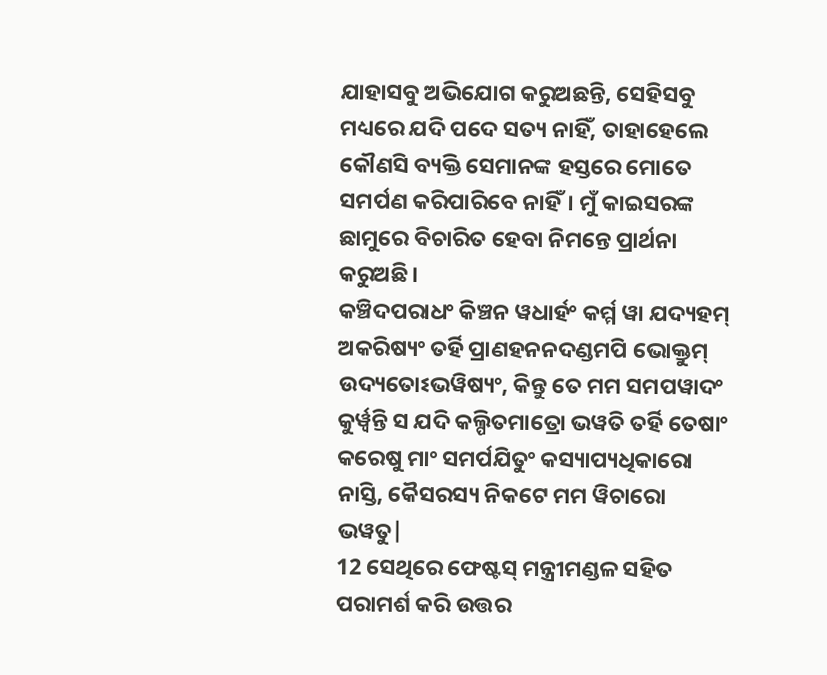ଯାହାସବୁ ଅଭିଯୋଗ କରୁଅଛନ୍ତି, ସେହିସବୁ ମଧ୍ୟରେ ଯଦି ପଦେ ସତ୍ୟ ନାହିଁ, ତାହାହେଲେ କୌଣସି ବ୍ୟକ୍ତି ସେମାନଙ୍କ ହସ୍ତରେ ମୋତେ ସମର୍ପଣ କରିପାରିବେ ନାହିଁ। ମୁଁ କାଇସରଙ୍କ ଛାମୁରେ ବିଚାରିତ ହେବା ନିମନ୍ତେ ପ୍ରାର୍ଥନା କରୁଅଛି।
କଞ୍ଚିଦପରାଧଂ କିଞ୍ଚନ ୱଧାର୍ହଂ କର୍ମ୍ମ ୱା ଯଦ୍ୟହମ୍ ଅକରିଷ୍ୟଂ ତର୍ହି ପ୍ରାଣହନନଦଣ୍ଡମପି ଭୋକ୍ତୁମ୍ ଉଦ୍ୟତୋଽଭୱିଷ୍ୟଂ, କିନ୍ତୁ ତେ ମମ ସମପୱାଦଂ କୁର୍ୱ୍ୱନ୍ତି ସ ଯଦି କଲ୍ପିତମାତ୍ରୋ ଭୱତି ତର୍ହି ତେଷାଂ କରେଷୁ ମାଂ ସମର୍ପଯିତୁଂ କସ୍ୟାପ୍ୟଧିକାରୋ ନାସ୍ତି, କୈସରସ୍ୟ ନିକଟେ ମମ ୱିଚାରୋ ଭୱତୁ|
12 ସେଥିରେ ଫେଷ୍ଟସ୍ ମନ୍ତ୍ରୀମଣ୍ଡଳ ସହିତ ପରାମର୍ଶ କରି ଉତ୍ତର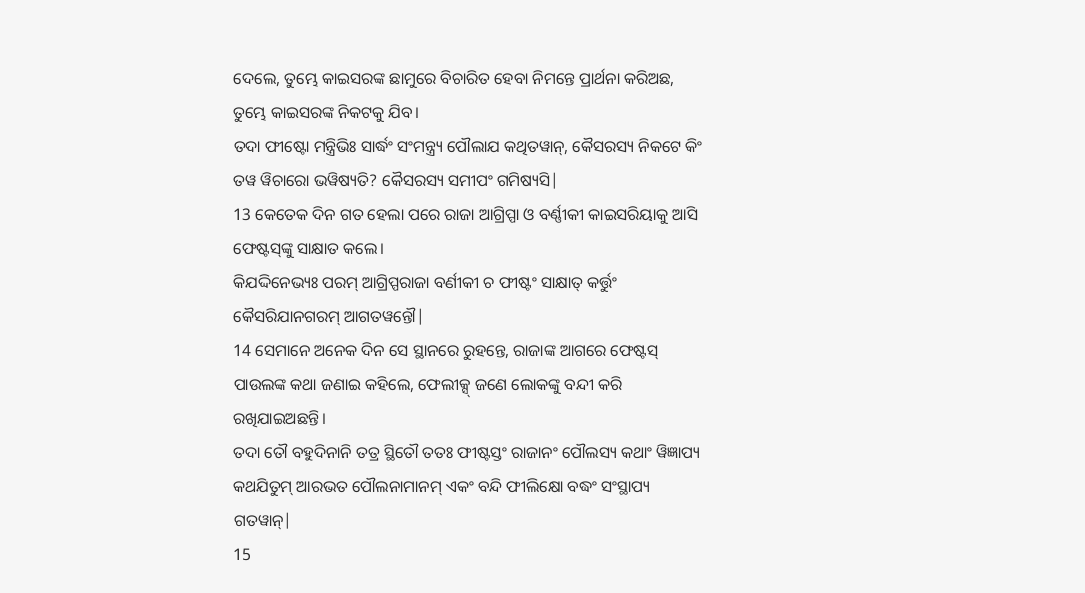ଦେଲେ, ତୁମ୍ଭେ କାଇସରଙ୍କ ଛାମୁରେ ବିଚାରିତ ହେବା ନିମନ୍ତେ ପ୍ରାର୍ଥନା କରିଅଛ, ତୁମ୍ଭେ କାଇସରଙ୍କ ନିକଟକୁ ଯିବ।
ତଦା ଫୀଷ୍ଟୋ ମନ୍ତ୍ରିଭିଃ ସାର୍ଦ୍ଧଂ ସଂମନ୍ତ୍ର୍ୟ ପୌଲାଯ କଥିତୱାନ୍, କୈସରସ୍ୟ ନିକଟେ କିଂ ତୱ ୱିଚାରୋ ଭୱିଷ୍ୟତି? କୈସରସ୍ୟ ସମୀପଂ ଗମିଷ୍ୟସି|
13 କେତେକ ଦିନ ଗତ ହେଲା ପରେ ରାଜା ଆଗ୍ରିପ୍ପା ଓ ବର୍ଣ୍ଣୀକୀ କାଇସରିୟାକୁ ଆସି ଫେଷ୍ଟସ୍‌ଙ୍କୁ ସାକ୍ଷାତ କଲେ।
କିଯଦ୍ଦିନେଭ୍ୟଃ ପରମ୍ ଆଗ୍ରିପ୍ପରାଜା ବର୍ଣୀକୀ ଚ ଫୀଷ୍ଟଂ ସାକ୍ଷାତ୍ କର୍ତ୍ତୁଂ କୈସରିଯାନଗରମ୍ ଆଗତୱନ୍ତୌ|
14 ସେମାନେ ଅନେକ ଦିନ ସେ ସ୍ଥାନରେ ରୁହନ୍ତେ, ରାଜାଙ୍କ ଆଗରେ ଫେଷ୍ଟସ୍ ପାଉଲଙ୍କ କଥା ଜଣାଇ କହିଲେ, ଫେଲୀକ୍ସ୍‌ ଜଣେ ଲୋକଙ୍କୁ ବନ୍ଦୀ କରି ରଖିଯାଇଅଛନ୍ତି।
ତଦା ତୌ ବହୁଦିନାନି ତତ୍ର ସ୍ଥିତୌ ତତଃ ଫୀଷ୍ଟସ୍ତଂ ରାଜାନଂ ପୌଲସ୍ୟ କଥାଂ ୱିଜ୍ଞାପ୍ୟ କଥଯିତୁମ୍ ଆରଭତ ପୌଲନାମାନମ୍ ଏକଂ ବନ୍ଦି ଫୀଲିକ୍ଷୋ ବଦ୍ଧଂ ସଂସ୍ଥାପ୍ୟ ଗତୱାନ୍|
15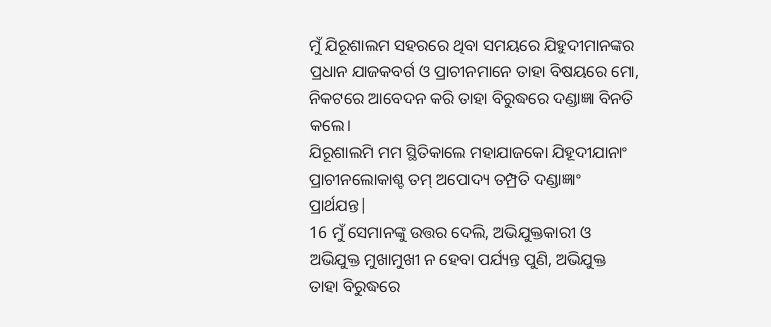ମୁଁ ଯିରୂଶାଲମ ସହରରେ ଥିବା ସମୟରେ ଯିହୁଦୀମାନଙ୍କର ପ୍ରଧାନ ଯାଜକବର୍ଗ ଓ ପ୍ରାଚୀନମାନେ ତାହା ବିଷୟରେ ମୋ, ନିକଟରେ ଆବେଦନ କରି ତାହା ବିରୁଦ୍ଧରେ ଦଣ୍ଡାଜ୍ଞା ବିନତି କଲେ।
ଯିରୂଶାଲମି ମମ ସ୍ଥିତିକାଲେ ମହାଯାଜକୋ ଯିହୂଦୀଯାନାଂ ପ୍ରାଚୀନଲୋକାଶ୍ଚ ତମ୍ ଅପୋଦ୍ୟ ତମ୍ପ୍ରତି ଦଣ୍ଡାଜ୍ଞାଂ ପ୍ରାର୍ଥଯନ୍ତ|
16 ମୁଁ ସେମାନଙ୍କୁ ଉତ୍ତର ଦେଲି, ଅଭିଯୁକ୍ତକାରୀ ଓ ଅଭିଯୁକ୍ତ ମୁଖାମୁଖୀ ନ ହେବା ପର୍ଯ୍ୟନ୍ତ ପୁଣି, ଅଭିଯୁକ୍ତ ତାହା ବିରୁଦ୍ଧରେ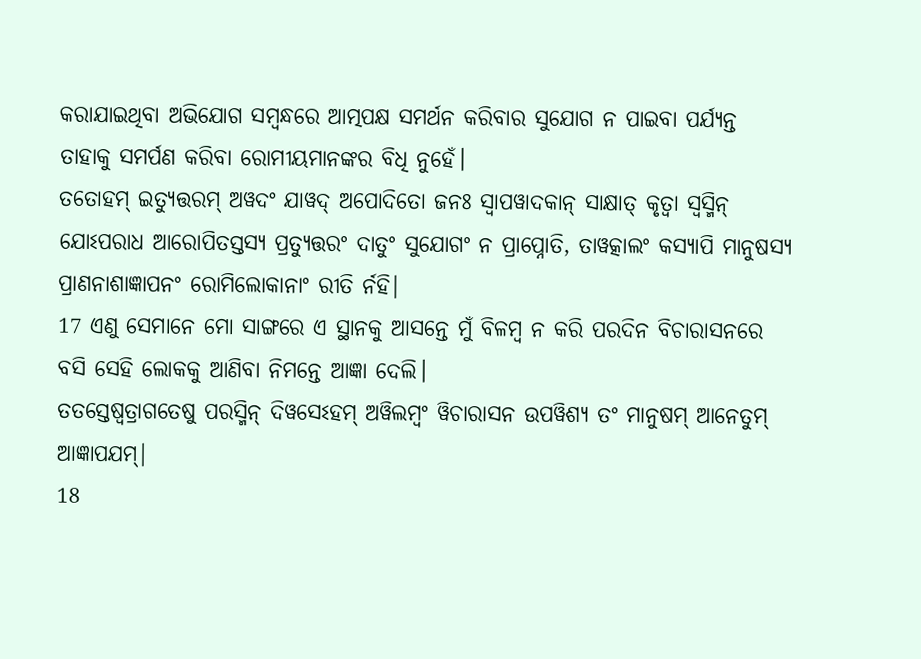କରାଯାଇଥିବା ଅଭିଯୋଗ ସମ୍ବନ୍ଧରେ ଆତ୍ମପକ୍ଷ ସମର୍ଥନ କରିବାର ସୁଯୋଗ ନ ପାଇବା ପର୍ଯ୍ୟନ୍ତ ତାହାକୁ ସମର୍ପଣ କରିବା ରୋମୀୟମାନଙ୍କର ବିଧି ନୁହେଁ।
ତତୋହମ୍ ଇତ୍ୟୁତ୍ତରମ୍ ଅୱଦଂ ଯାୱଦ୍ ଅପୋଦିତୋ ଜନଃ ସ୍ୱାପୱାଦକାନ୍ ସାକ୍ଷାତ୍ କୃତ୍ୱା ସ୍ୱସ୍ମିନ୍ ଯୋଽପରାଧ ଆରୋପିତସ୍ତସ୍ୟ ପ୍ରତ୍ୟୁତ୍ତରଂ ଦାତୁଂ ସୁଯୋଗଂ ନ ପ୍ରାପ୍ନୋତି, ତାୱତ୍କାଲଂ କସ୍ୟାପି ମାନୁଷସ୍ୟ ପ୍ରାଣନାଶାଜ୍ଞାପନଂ ରୋମିଲୋକାନାଂ ରୀତି ର୍ନହି|
17 ଏଣୁ ସେମାନେ ମୋ ସାଙ୍ଗରେ ଏ ସ୍ଥାନକୁ ଆସନ୍ତେ ମୁଁ ବିଳମ୍ବ ନ କରି ପରଦିନ ବିଚାରାସନରେ ବସି ସେହି ଲୋକକୁ ଆଣିବା ନିମନ୍ତେ ଆଜ୍ଞା ଦେଲି।
ତତସ୍ତେଷ୍ୱତ୍ରାଗତେଷୁ ପରସ୍ମିନ୍ ଦିୱସେଽହମ୍ ଅୱିଲମ୍ବଂ ୱିଚାରାସନ ଉପୱିଶ୍ୟ ତଂ ମାନୁଷମ୍ ଆନେତୁମ୍ ଆଜ୍ଞାପଯମ୍|
18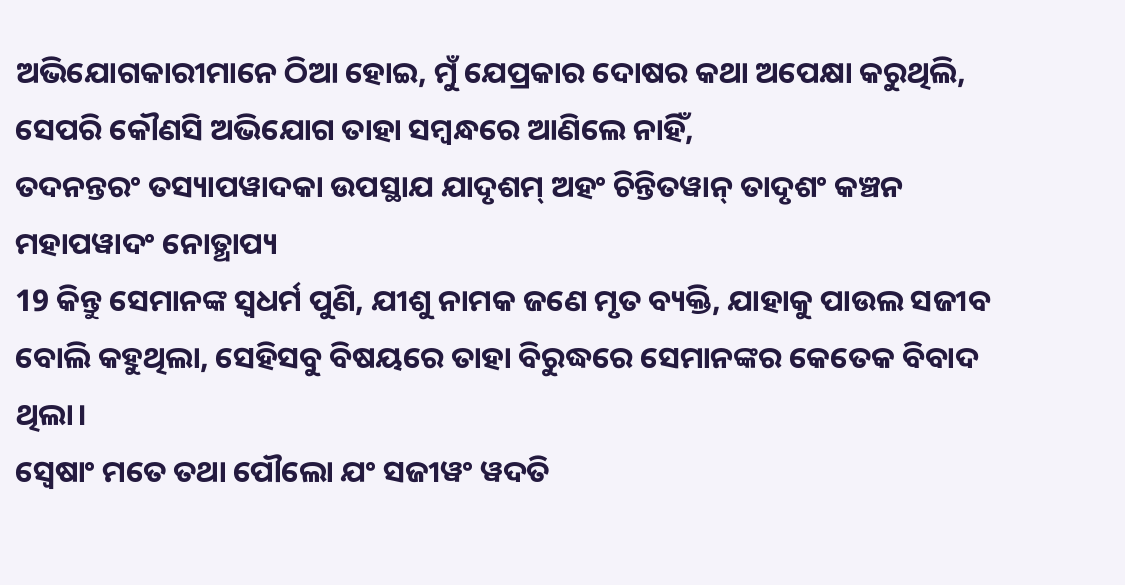ଅଭିଯୋଗକାରୀମାନେ ଠିଆ ହୋଇ, ମୁଁ ଯେପ୍ରକାର ଦୋଷର କଥା ଅପେକ୍ଷା କରୁଥିଲି, ସେପରି କୌଣସି ଅଭିଯୋଗ ତାହା ସମ୍ବନ୍ଧରେ ଆଣିଲେ ନାହିଁ,
ତଦନନ୍ତରଂ ତସ୍ୟାପୱାଦକା ଉପସ୍ଥାଯ ଯାଦୃଶମ୍ ଅହଂ ଚିନ୍ତିତୱାନ୍ ତାଦୃଶଂ କଞ୍ଚନ ମହାପୱାଦଂ ନୋତ୍ଥାପ୍ୟ
19 କିନ୍ତୁ ସେମାନଙ୍କ ସ୍ୱଧର୍ମ ପୁଣି, ଯୀଶୁ ନାମକ ଜଣେ ମୃତ ବ୍ୟକ୍ତି, ଯାହାକୁ ପାଉଲ ସଜୀବ ବୋଲି କହୁଥିଲା, ସେହିସବୁ ବିଷୟରେ ତାହା ବିରୁଦ୍ଧରେ ସେମାନଙ୍କର କେତେକ ବିବାଦ ଥିଲା।
ସ୍ୱେଷାଂ ମତେ ତଥା ପୌଲୋ ଯଂ ସଜୀୱଂ ୱଦତି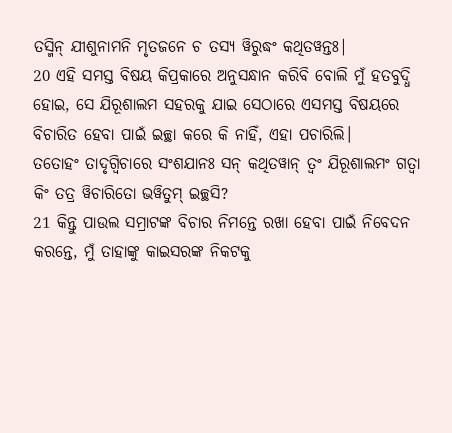ତସ୍ମିନ୍ ଯୀଶୁନାମନି ମୃତଜନେ ଚ ତସ୍ୟ ୱିରୁଦ୍ଧଂ କଥିତୱନ୍ତଃ|
20 ଏହି ସମସ୍ତ ବିଷୟ କିପ୍ରକାରେ ଅନୁସନ୍ଧାନ କରିବି ବୋଲି ମୁଁ ହତବୁଦ୍ଧି ହୋଇ, ସେ ଯିରୂଶାଲମ ସହରକୁ ଯାଇ ସେଠାରେ ଏସମସ୍ତ ବିଷୟରେ ବିଚାରିତ ହେବା ପାଇଁ ଇଚ୍ଛା କରେ କି ନାହିଁ, ଏହା ପଚାରିଲି।
ତତୋହଂ ତାଦୃଗ୍ୱିଚାରେ ସଂଶଯାନଃ ସନ୍ କଥିତୱାନ୍ ତ୍ୱଂ ଯିରୂଶାଲମଂ ଗତ୍ୱା କିଂ ତତ୍ର ୱିଚାରିତୋ ଭୱିତୁମ୍ ଇଚ୍ଛସି?
21 କିନ୍ତୁ ପାଉଲ ସମ୍ରାଟଙ୍କ ବିଚାର ନିମନ୍ତେ ରଖା ହେବା ପାଇଁ ନିବେଦନ କରନ୍ତେ, ମୁଁ ତାହାଙ୍କୁ କାଇସରଙ୍କ ନିକଟକୁ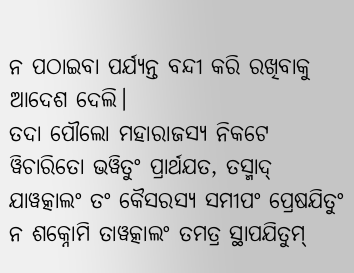ନ ପଠାଇବା ପର୍ଯ୍ୟନ୍ତ ବନ୍ଦୀ କରି ରଖିବାକୁ ଆଦେଶ ଦେଲି।
ତଦା ପୌଲୋ ମହାରାଜସ୍ୟ ନିକଟେ ୱିଚାରିତୋ ଭୱିତୁଂ ପ୍ରାର୍ଥଯତ, ତସ୍ମାଦ୍ ଯାୱତ୍କାଲଂ ତଂ କୈସରସ୍ୟ ସମୀପଂ ପ୍ରେଷଯିତୁଂ ନ ଶକ୍ନୋମି ତାୱତ୍କାଲଂ ତମତ୍ର ସ୍ଥାପଯିତୁମ୍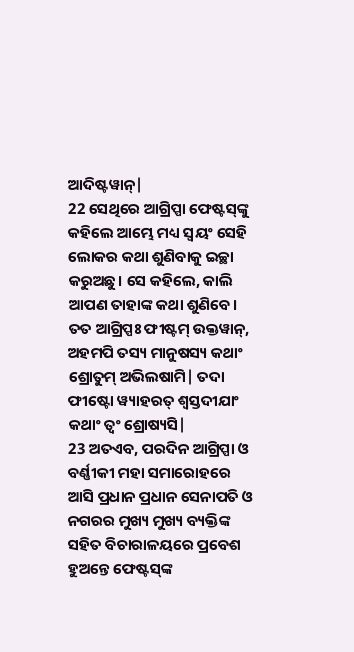ଆଦିଷ୍ଟୱାନ୍|
22 ସେଥିରେ ଆଗ୍ରିପ୍ପା ଫେଷ୍ଟସ୍‌ଙ୍କୁ କହିଲେ ଆମ୍ଭେ ମଧ୍ୟ ସ୍ୱୟଂ ସେହି ଲୋକର କଥା ଶୁଣିବାକୁ ଇଚ୍ଛା କରୁଅଛୁ। ସେ କହିଲେ, କାଲି ଆପଣ ତାହାଙ୍କ କଥା ଶୁଣିବେ।
ତତ ଆଗ୍ରିପ୍ପଃ ଫୀଷ୍ଟମ୍ ଉକ୍ତୱାନ୍, ଅହମପି ତସ୍ୟ ମାନୁଷସ୍ୟ କଥାଂ ଶ୍ରୋତୁମ୍ ଅଭିଲଷାମି| ତଦା ଫୀଷ୍ଟୋ ୱ୍ୟାହରତ୍ ଶ୍ୱସ୍ତଦୀଯାଂ କଥାଂ ତ୍ୱଂ ଶ୍ରୋଷ୍ୟସି|
23 ଅତଏବ, ପରଦିନ ଆଗ୍ରିପ୍ପା ଓ ବର୍ଣ୍ଣୀକୀ ମହା ସମାରୋହରେ ଆସି ପ୍ରଧାନ ପ୍ରଧାନ ସେନାପତି ଓ ନଗରର ମୁଖ୍ୟ ମୁଖ୍ୟ ବ୍ୟକ୍ତିଙ୍କ ସହିତ ବିଚାରାଳୟରେ ପ୍ରବେଶ ହୁଅନ୍ତେ ଫେଷ୍ଟସ୍‌ଙ୍କ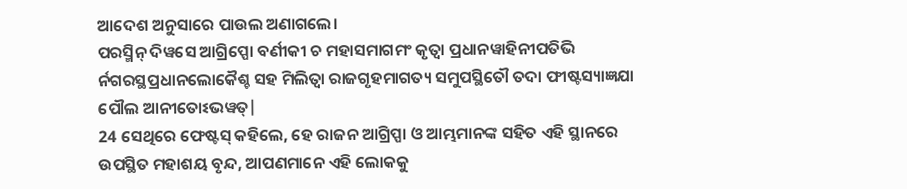ଆଦେଶ ଅନୁସାରେ ପାଉଲ ଅଣାଗଲେ।
ପରସ୍ମିନ୍ ଦିୱସେ ଆଗ୍ରିପ୍ପୋ ବର୍ଣୀକୀ ଚ ମହାସମାଗମଂ କୃତ୍ୱା ପ୍ରଧାନୱାହିନୀପତିଭି ର୍ନଗରସ୍ଥପ୍ରଧାନଲୋକୈଶ୍ଚ ସହ ମିଲିତ୍ୱା ରାଜଗୃହମାଗତ୍ୟ ସମୁପସ୍ଥିତୌ ତଦା ଫୀଷ୍ଟସ୍ୟାଜ୍ଞଯା ପୌଲ ଆନୀତୋଽଭୱତ୍|
24 ସେଥିରେ ଫେଷ୍ଟସ୍ କହିଲେ, ହେ ରାଜନ ଆଗ୍ରିପ୍ପା ଓ ଆମ୍ଭମାନଙ୍କ ସହିତ ଏହି ସ୍ଥାନରେ ଉପସ୍ଥିତ ମହାଶୟ ବୃନ୍ଦ, ଆପଣମାନେ ଏହି ଲୋକକୁ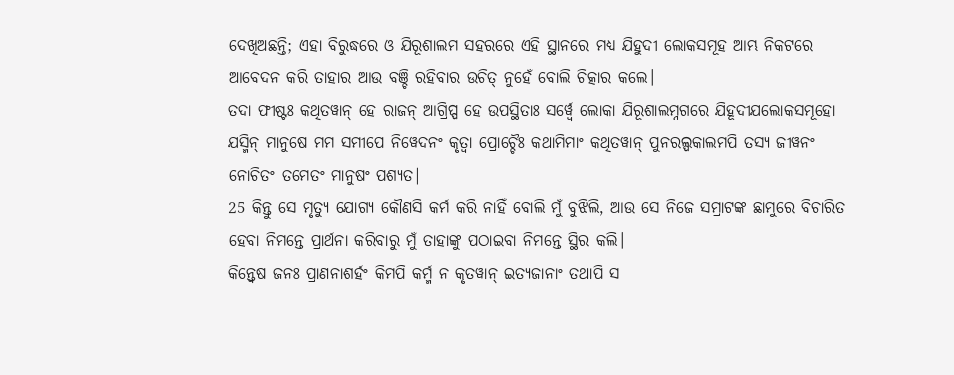ଦେଖିଅଛନ୍ତି; ଏହା ବିରୁଦ୍ଧରେ ଓ ଯିରୂଶାଲମ ସହରରେ ଏହି ସ୍ଥାନରେ ମଧ୍ୟ ଯିହୁଦୀ ଲୋକସମୂହ ଆମ୍ଭ ନିକଟରେ ଆବେଦନ କରି ତାହାର ଆଉ ବଞ୍ଚି ରହିବାର ଉଚିତ୍ ନୁହେଁ ବୋଲି ଚିତ୍କାର କଲେ।
ତଦା ଫୀଷ୍ଟଃ କଥିତୱାନ୍ ହେ ରାଜନ୍ ଆଗ୍ରିପ୍ପ ହେ ଉପସ୍ଥିତାଃ ସର୍ୱ୍ୱେ ଲୋକା ଯିରୂଶାଲମ୍ନଗରେ ଯିହୂଦୀଯଲୋକସମୂହୋ ଯସ୍ମିନ୍ ମାନୁଷେ ମମ ସମୀପେ ନିୱେଦନଂ କୃତ୍ୱା ପ୍ରୋଚ୍ଚୈଃ କଥାମିମାଂ କଥିତୱାନ୍ ପୁନରଲ୍ପକାଲମପି ତସ୍ୟ ଜୀୱନଂ ନୋଚିତଂ ତମେତଂ ମାନୁଷଂ ପଶ୍ୟତ|
25 କିନ୍ତୁ ସେ ମୃତ୍ୟୁ ଯୋଗ୍ୟ କୌଣସି କର୍ମ କରି ନାହିଁ ବୋଲି ମୁଁ ବୁଝିଲି, ଆଉ ସେ ନିଜେ ସମ୍ରାଟଙ୍କ ଛାମୁରେ ବିଚାରିତ ହେବା ନିମନ୍ତେ ପ୍ରାର୍ଥନା କରିବାରୁ ମୁଁ ତାହାଙ୍କୁ ପଠାଇବା ନିମନ୍ତେ ସ୍ଥିର କଲି।
କିନ୍ତ୍ୱେଷ ଜନଃ ପ୍ରାଣନାଶର୍ହଂ କିମପି କର୍ମ୍ମ ନ କୃତୱାନ୍ ଇତ୍ୟଜାନାଂ ତଥାପି ସ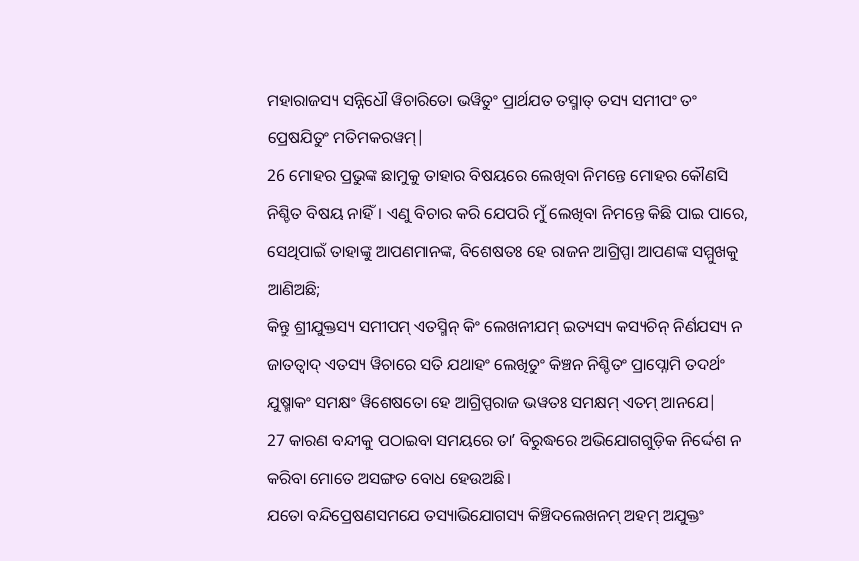ମହାରାଜସ୍ୟ ସନ୍ନିଧୌ ୱିଚାରିତୋ ଭୱିତୁଂ ପ୍ରାର୍ଥଯତ ତସ୍ମାତ୍ ତସ୍ୟ ସମୀପଂ ତଂ ପ୍ରେଷଯିତୁଂ ମତିମକରୱମ୍|
26 ମୋହର ପ୍ରଭୁଙ୍କ ଛାମୁକୁ ତାହାର ବିଷୟରେ ଲେଖିବା ନିମନ୍ତେ ମୋହର କୌଣସି ନିଶ୍ଚିତ ବିଷୟ ନାହିଁ। ଏଣୁ ବିଚାର କରି ଯେପରି ମୁଁ ଲେଖିବା ନିମନ୍ତେ କିଛି ପାଇ ପାରେ, ସେଥିପାଇଁ ତାହାଙ୍କୁ ଆପଣମାନଙ୍କ, ବିଶେଷତଃ ହେ ରାଜନ ଆଗ୍ରିପ୍ପା ଆପଣଙ୍କ ସମ୍ମୁଖକୁ ଆଣିଅଛି;
କିନ୍ତୁ ଶ୍ରୀଯୁକ୍ତସ୍ୟ ସମୀପମ୍ ଏତସ୍ମିନ୍ କିଂ ଲେଖନୀଯମ୍ ଇତ୍ୟସ୍ୟ କସ୍ୟଚିନ୍ ନିର୍ଣଯସ୍ୟ ନ ଜାତତ୍ୱାଦ୍ ଏତସ୍ୟ ୱିଚାରେ ସତି ଯଥାହଂ ଲେଖିତୁଂ କିଞ୍ଚନ ନିଶ୍ଚିତଂ ପ୍ରାପ୍ନୋମି ତଦର୍ଥଂ ଯୁଷ୍ମାକଂ ସମକ୍ଷଂ ୱିଶେଷତୋ ହେ ଆଗ୍ରିପ୍ପରାଜ ଭୱତଃ ସମକ୍ଷମ୍ ଏତମ୍ ଆନଯେ|
27 କାରଣ ବନ୍ଦୀକୁ ପଠାଇବା ସମୟରେ ତାʼ ବିରୁଦ୍ଧରେ ଅଭିଯୋଗଗୁଡ଼ିକ ନିର୍ଦ୍ଦେଶ ନ କରିବା ମୋତେ ଅସଙ୍ଗତ ବୋଧ ହେଉଅଛି।
ଯତୋ ବନ୍ଦିପ୍ରେଷଣସମଯେ ତସ୍ୟାଭିଯୋଗସ୍ୟ କିଞ୍ଚିଦଲେଖନମ୍ ଅହମ୍ ଅଯୁକ୍ତଂ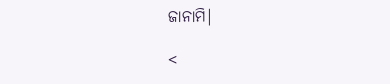ଜାନାମି|

<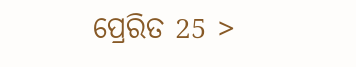ପ୍ରେରିତ 25 >